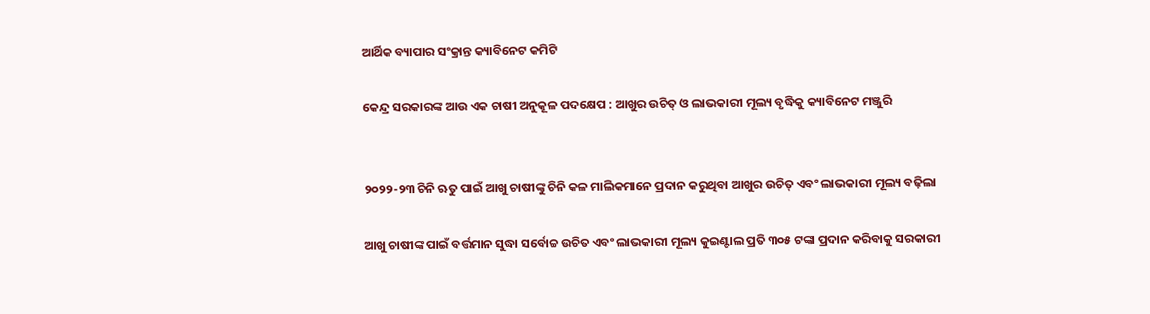ଆର୍ଥିକ ବ୍ୟାପାର ସଂକ୍ରାନ୍ତ କ୍ୟାବିନେଟ କମିଟି

କେନ୍ଦ୍ର ସରକାରଙ୍କ ଆଉ ଏକ ଚାଷୀ ଅନୁକୂଳ ପଦକ୍ଷେପ : ଆଖୁର ଉଚିତ୍‌ ଓ ଲାଭକାରୀ ମୂଲ୍ୟ ବୃଦ୍ଧିକୁ କ୍ୟାବିନେଟ ମଞ୍ଜୁରି


୨୦୨୨-୨୩ ଚିନି ଋତୁ ପାଇଁ ଆଖୁ ଚାଷୀଙ୍କୁ ଚିନି କଳ ମାଲିକମାନେ ପ୍ରଦାନ କରୁଥିବା ଆଖୁର ଉଚିତ୍‌ ଏବଂ ଲାଭକାରୀ ମୂଲ୍ୟ ବଢ଼ିଲା

ଆଖୁ ଚାଷୀଙ୍କ ପାଇଁ ବର୍ତ୍ତମାନ ସୁଦ୍ଧା ସର୍ବୋଚ୍ଚ ଉଚିତ ଏବଂ ଲାଭକାରୀ ମୂଲ୍ୟ କୁଇଣ୍ଟାଲ ପ୍ରତି ୩୦୫ ଟଙ୍କା ପ୍ରଦାନ କରିବାକୁ ସରକାରୀ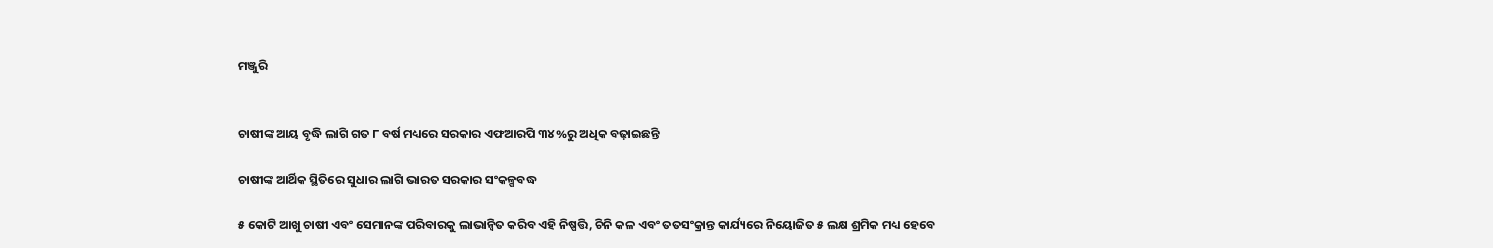ମଞ୍ଜୁରି


ଚାଷୀଙ୍କ ଆୟ ବୃଦ୍ଧି ଲାଗି ଗତ ୮ ବର୍ଷ ମଧ୍ୟରେ ସରକାର ଏଫଆରପି ୩୪%ରୁ ଅଧିକ ବଢ଼ାଇଛନ୍ତି

ଚାଷୀଙ୍କ ଆର୍ଥିକ ସ୍ଥିତିରେ ସୁଧାର ଲାଗି ଭାରତ ସରକାର ସଂକଳ୍ପବଦ୍ଧ

୫ କୋଟି ଆଖୁ ଚାଷୀ ଏବଂ ସେମାନଙ୍କ ପରିବାରକୁ ଲାଭାନ୍ବିତ କରିବ ଏହି ନିଷ୍ପତ୍ତି, ଚିନି କଳ ଏବଂ ତତସଂକ୍ରାନ୍ତ କାର୍ଯ୍ୟରେ ନିୟୋଜିତ ୫ ଲକ୍ଷ ଶ୍ରମିକ ମଧ୍ୟ ହେବେ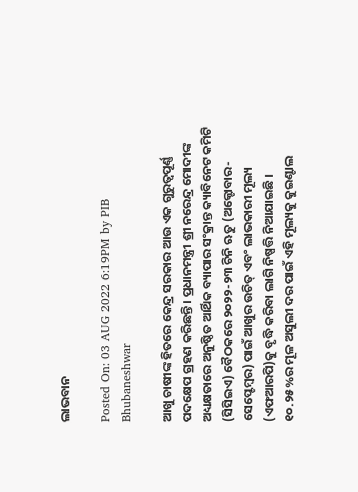ଲାଭବାନ

Posted On: 03 AUG 2022 6:19PM by PIB Bhubaneshwar

ଆଖୁ ଚାଷୀଙ୍କ ହିତରେ କେନ୍ଦ୍ର ସରକାର ଆଉ ଏକ ଗୁରୁତ୍ବପୂର୍ଣ୍ଣ ପଦକ୍ଷେପ ଗ୍ରହଣ କରିଛନ୍ତି । ପ୍ରଧାନମନ୍ତ୍ରୀ ଶ୍ରୀ ନରେନ୍ଦ୍ର ମୋଦୀଙ୍କ ଅଧ୍ୟକ୍ଷତାରେ ଅନୁଷ୍ଠିତ ଆର୍ଥିକ ବ୍ୟାପାର ସଂକ୍ରାନ୍ତ କ୍ୟାବିନେଟ କମିଟି (ସିସିଇଏ) ବୈଠକରେ ୨୦୨୨-୨୩ ଚିନି ଋତୁ (ଅକ୍ଟୋବାର-ସେପ୍ଟେମ୍ବର) ପାଇଁ ଆଖୁର ଉଚିତ୍‌ ଏବଂ ଲାଭକାରୀ ମୂଲ୍ୟ (ଏଫଆରପି)କୁ ବୃଦ୍ଧି କରିବା ଲାଗି ନିଷ୍ପତ୍ତି ନିଆଯାଇଛି । ୧୦.୨୫%ର ମୂଳ ଅସୁଲୀ ଦର ପାଇଁ ଏହି ମୂଲ୍ୟକୁ କୁଇଣ୍ଟାଲ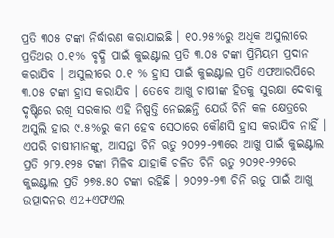ପ୍ରତି ୩୦୫ ଟଙ୍କା ନିର୍ଦ୍ଧାରଣ କରାଯାଇଛି । ୧୦.୨୫%ରୁ ଅଧିକ ଅସୁଲୀରେ ପ୍ରତିଥର ୦.୧% ବୃଦ୍ଧି ପାଇଁ କୁଇଣ୍ଟାଲ ପ୍ରତି ୩.୦୫ ଟଙ୍କା ପ୍ରିମିୟମ ପ୍ରଦାନ କରାଯିବ । ଅସୁଲୀରେ ୦.୧ % ହ୍ରାସ ପାଇଁ କୁଇଣ୍ଟାଲ ପ୍ରତି ଏଫଆରପିରେ ୩.୦୫ ଟଙ୍କା ହ୍ରାସ କରାଯିବ । ତେବେ ଆଖୁ ଚାଷୀଙ୍କ ହିତକୁ ସୁରକ୍ଷା ଦେବାକୁ ଦୃଷ୍ଟିରେ ରଖି ସରକାର ଏହି ନିଷ୍ପତ୍ତି ନେଇଛନ୍ତି ଯେଉଁ ଚିନି କଳ କ୍ଷେତ୍ରରେ ଅସୁଲି ହାର ୯.୫%ରୁ କମ ହେବ ସେଠାରେ କୌଣସି ହ୍ରାସ କରାଯିବ ନାହିଁ । ଏପରି ଚାଷୀମାନଙ୍କୁ, ଆସନ୍ତା ଚିନି ଋତୁ ୨୦୨୨-୨୩ରେ ଆଖୁ ପାଇଁ କୁଇଣ୍ଟାଲ ପ୍ରତି ୨୮୨.୧୨୫ ଟଙ୍କା ମିଳିବ ଯାହାକି ଚଳିତ ଚିନି ଋତୁ ୨୦୨୧-୨୨ରେ କୁଇଣ୍ଟାଲ ପ୍ରତି ୨୭୫.୫୦ ଟଙ୍କା ରହିଛି । ୨୦୨୨-୨୩ ଚିନି ଋତୁ ପାଇଁ ଆଖୁ ଉତ୍ପାଦନର ଏ2+ଏଫଏଲ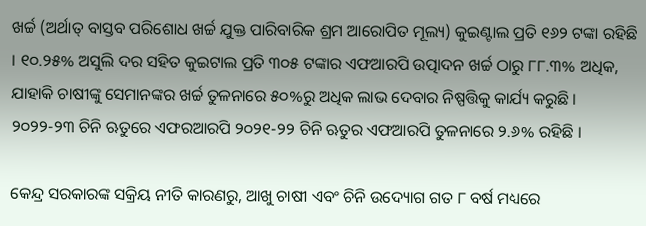ଖର୍ଚ୍ଚ (ଅର୍ଥାତ୍‌ ବାସ୍ତବ ପରିଶୋଧ ଖର୍ଚ୍ଚ ଯୁକ୍ତ ପାରିବାରିକ ଶ୍ରମ ଆରୋପିତ ମୂଲ୍ୟ) କୁଇଣ୍ଟାଲ ପ୍ରତି ୧୬୨ ଟଙ୍କା ରହିଛି । ୧୦.୨୫% ଅସୁଲି ଦର ସହିତ କୁଇଟାଲ ପ୍ରତି ୩୦୫ ଟଙ୍କାର ଏଫଆରପି ଉତ୍ପାଦନ ଖର୍ଚ୍ଚ ଠାରୁ ୮୮.୩% ଅଧିକ, ଯାହାକି ଚାଷୀଙ୍କୁ ସେମାନଙ୍କର ଖର୍ଚ୍ଚ ତୁଳନାରେ ୫୦%ରୁ ଅଧିକ ଲାଭ ଦେବାର ନିଷ୍ପତ୍ତିକୁ କାର୍ଯ୍ୟ କରୁଛି । ୨୦୨୨-୨୩ ଚିନି ଋତୁରେ ଏଫରଆରପି ୨୦୨୧-୨୨ ଚିନି ଋତୁର ଏଫଆରପି ତୁଳନାରେ ୨.୬% ରହିଛି ।

କେନ୍ଦ୍ର ସରକାରଙ୍କ ସକ୍ରିୟ ନୀତି କାରଣରୁ, ଆଖୁ ଚାଷୀ ଏବଂ ଚିନି ଉଦ୍ୟୋଗ ଗତ ୮ ବର୍ଷ ମଧ୍ୟରେ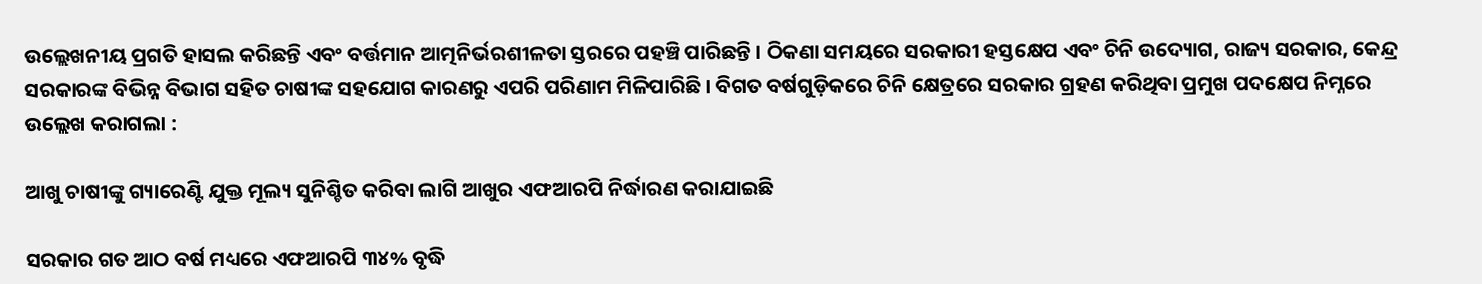ଉଲ୍ଲେଖନୀୟ ପ୍ରଗତି ହାସଲ କରିଛନ୍ତି ଏବଂ ବର୍ତ୍ତମାନ ଆତ୍ମନିର୍ଭରଶୀଳତା ସ୍ତରରେ ପହଞ୍ଚି ପାରିଛନ୍ତି । ଠିକଣା ସମୟରେ ସରକାରୀ ହସ୍ତକ୍ଷେପ ଏବଂ ଚିନି ଉଦ୍ୟୋଗ, ରାଜ୍ୟ ସରକାର, କେନ୍ଦ୍ର ସରକାରଙ୍କ ବିଭିନ୍ନ ବିଭାଗ ସହିତ ଚାଷୀଙ୍କ ସହଯୋଗ କାରଣରୁ ଏପରି ପରିଣାମ ମିଳିପାରିଛି । ବିଗତ ବର୍ଷଗୁଡ଼ିକରେ ଚିନି କ୍ଷେତ୍ରରେ ସରକାର ଗ୍ରହଣ କରିଥିବା ପ୍ରମୁଖ ପଦକ୍ଷେପ ନିମ୍ନରେ ଉଲ୍ଲେଖ କରାଗଲା :

ଆଖୁ ଚାଷୀଙ୍କୁ ଗ୍ୟାରେଣ୍ଟି ଯୁକ୍ତ ମୂଲ୍ୟ ସୁନିଶ୍ଚିତ କରିବା ଲାଗି ଆଖୁର ଏଫଆରପି ନିର୍ଦ୍ଧାରଣ କରାଯାଇଛି

ସରକାର ଗତ ଆଠ ବର୍ଷ ମଧ୍ୟରେ ଏଫଆରପି ୩୪% ବୃଦ୍ଧି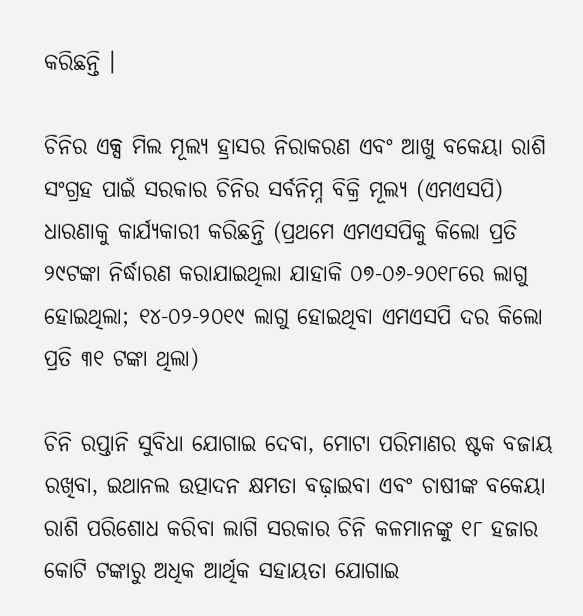କରିଛନ୍ତି ।

ଚିନିର ଏକ୍ସ ମିଲ ମୂଲ୍ୟ ହ୍ରାସର ନିରାକରଣ ଏବଂ ଆଖୁ ବକେୟା ରାଶି ସଂଗ୍ରହ ପାଇଁ ସରକାର ଚିନିର ସର୍ବନିମ୍ନ ବିକ୍ରି ମୂଲ୍ୟ (ଏମଏସପି) ଧାରଣାକୁ କାର୍ଯ୍ୟକାରୀ କରିଛନ୍ତି (ପ୍ରଥମେ ଏମଏସପିକୁ କିଲୋ ପ୍ରତି ୨୯ଟଙ୍କା ନିର୍ଦ୍ଧାରଣ କରାଯାଇଥିଲା ଯାହାକି ୦୭-୦୬-୨୦୧୮ରେ ଲାଗୁ ହୋଇଥିଲା; ୧୪-୦୨-୨୦୧୯ ଲାଗୁ ହୋଇଥିବା ଏମଏସପି ଦର କିଲୋ ପ୍ରତି ୩୧ ଟଙ୍କା ଥିଲା)

ଚିନି ରପ୍ତାନି ସୁବିଧା ଯୋଗାଇ ଦେବା, ମୋଟା ପରିମାଣର ଷ୍ଟକ ବଜାୟ ରଖିବା, ଇଥାନଲ ଉତ୍ପାଦନ କ୍ଷମତା ବଢ଼ାଇବା ଏବଂ ଚାଷୀଙ୍କ ବକେୟା ରାଶି ପରିଶୋଧ କରିବା ଲାଗି ସରକାର ଚିନି କଳମାନଙ୍କୁ ୧୮ ହଜାର କୋଟି ଟଙ୍କାରୁ ଅଧିକ ଆର୍ଥିକ ସହାୟତା ଯୋଗାଇ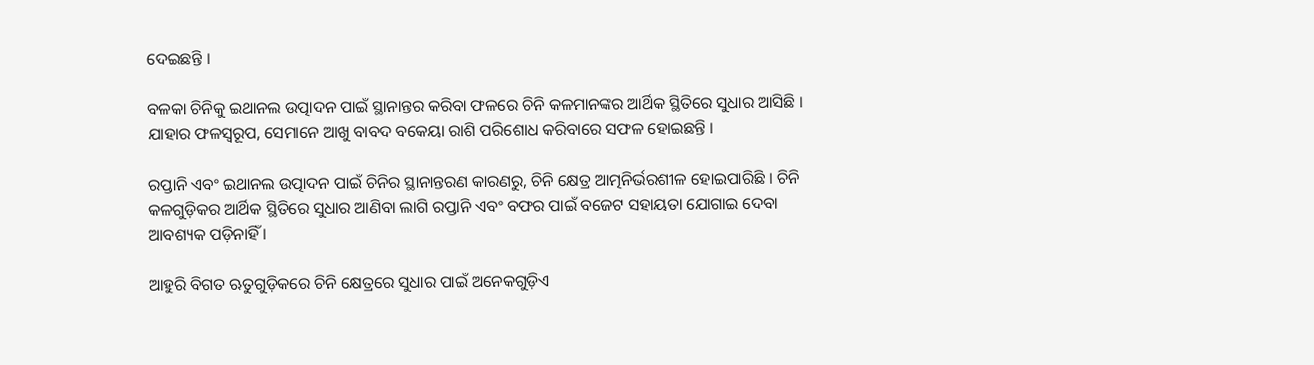ଦେଇଛନ୍ତି ।

ବଳକା ଚିନିକୁ ଇଥାନଲ ଉତ୍ପାଦନ ପାଇଁ ସ୍ଥାନାନ୍ତର କରିବା ଫଳରେ ଚିନି କଳମାନଙ୍କର ଆର୍ଥିକ ସ୍ଥିତିରେ ସୁଧାର ଆସିଛି । ଯାହାର ଫଳସ୍ବରୂପ, ସେମାନେ ଆଖୁ ବାବଦ ବକେୟା ରାଶି ପରିଶୋଧ କରିବାରେ ସଫଳ ହୋଇଛନ୍ତି ।

ରପ୍ତାନି ଏବଂ ଇଥାନଲ ଉତ୍ପାଦନ ପାଇଁ ଚିନିର ସ୍ଥାନାନ୍ତରଣ କାରଣରୁ, ଚିନି କ୍ଷେତ୍ର ଆତ୍ମନିର୍ଭରଶୀଳ ହୋଇପାରିଛି । ଚିନି କଳଗୁଡ଼ିକର ଆର୍ଥିକ ସ୍ଥିତିରେ ସୁଧାର ଆଣିବା ଲାଗି ରପ୍ତାନି ଏବଂ ବଫର ପାଇଁ ବଜେଟ ସହାୟତା ଯୋଗାଇ ଦେବା ଆବଶ୍ୟକ ପଡ଼ିନାହିଁ ।

ଆହୁରି ବିଗତ ଋତୁଗୁଡ଼ିକରେ ଚିନି କ୍ଷେତ୍ରରେ ସୁଧାର ପାଇଁ ଅନେକଗୁଡ଼ିଏ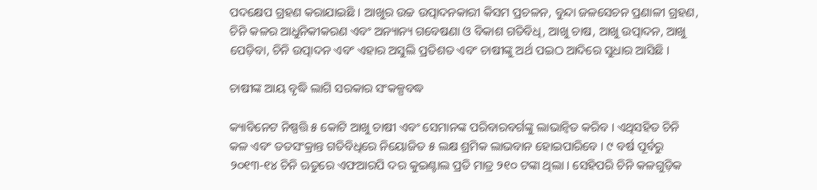ପଦକ୍ଷେପ ଗ୍ରହଣ କରାଯାଇଛି । ଆଖୁର ଉଚ୍ଚ ଉତ୍ପାଦନକାରୀ କିସମ ପ୍ରଚଳନ, ବୁନ୍ଦା ଜଳସେଚନ ପ୍ରଣାଳୀ ଗ୍ରହଣ, ଚିନି କଳର ଆଧୁନିକୀକରଣ ଏବଂ ଅନ୍ୟାନ୍ୟ ଗବେଷଣା ଓ ବିକାଶ ଗତିବିଧି, ଆଖୁ ଚାଷ, ଆଖୁ ଉତ୍ପାଦନ, ଆଖୁ ପେଡ଼ିବା, ଚିନି ଉତ୍ପାଦନ ଏବଂ ଏହାର ଅସୁଲି ପ୍ରତିଶତ ଏବଂ ଚାଷୀଙ୍କୁ ଅର୍ଥ ପଇଠ ଆଦିରେ ସୁଧାର ଆସିଛି ।

ଚାଷୀଙ୍କ ଆୟ ବୃଦ୍ଧି ଲାଗି ସରକାର ସଂକଳ୍ପବଦ୍ଧ

କ୍ୟାବିନେଟ ନିଷ୍ପତ୍ତି ୫ କୋଟି ଆଖୁ ଚାଷୀ ଏବଂ ସେମାନଙ୍କ ପରିବାରବର୍ଗଙ୍କୁ ଲାଭାନ୍ବିତ କରିବ । ଏଥିସହିତ ଚିନି କଳ ଏବଂ ତତସଂକ୍ରାନ୍ତ ଗତିବିଧିରେ ନିୟୋଜିତ ୫ ଲକ୍ଷ ଶ୍ରମିକ ଲାଭବାନ ହୋଇପାରିବେ । ୯ ବର୍ଷ ପୂର୍ବରୁ ୨୦୧୩-୧୪ ଚିନି ଋତୁରେ ଏଫଆରପି ଦର କୁଇଣ୍ଟାଲ ପ୍ରତି ମାତ୍ର ୨୧୦ ଟଙ୍କା ଥିଲା । ସେହିପରି ଚିନି କଳଗୁଡ଼ିକ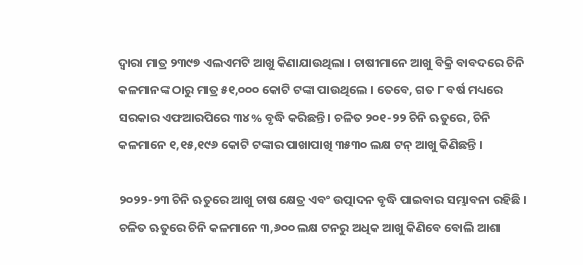ଦ୍ବାରା ମାତ୍ର ୨୩୯୭ ଏଲଏମଟି ଆଖୁ କିଣାଯାଉଥିଲା । ଚାଷୀମାନେ ଆଖୁ ବିକ୍ରି ବାବଦରେ ଚିନି କଳମାନଙ୍କ ଠାରୁ ମାତ୍ର ୫୧,୦୦୦ କୋଟି ଟଙ୍କା ପାଉଥିଲେ । ତେବେ, ଗତ ୮ ବର୍ଷ ମଧ୍ୟରେ ସରକାର ଏଫଆରପିରେ ୩୪% ବୃଦ୍ଧି କରିଛନ୍ତି । ଚଳିତ ୨୦୧-୨୨ ଚିନି ଋତୁରେ, ଚିନି କଳମାନେ ୧,୧୫,୧୯୬ କୋଟି ଟଙ୍କାର ପାଖାପାଖି ୩୫୩୦ ଲକ୍ଷ ଟନ୍‌ ଆଖୁ କିଣିଛନ୍ତି ।

୨୦୨୨-୨୩ ଚିନି ଋତୁରେ ଆଖୁ ଚାଷ କ୍ଷେତ୍ର ଏବଂ ଉତ୍ପାଦନ ବୃଦ୍ଧି ପାଇବାର ସମ୍ଭାବନା ରହିଛି । ଚଳିତ ଋତୁରେ ଚିନି କଳମାନେ ୩,୬୦୦ ଲକ୍ଷ ଟନରୁ ଅଧିକ ଆଖୁ କିଣିବେ ବୋଲି ଆଶା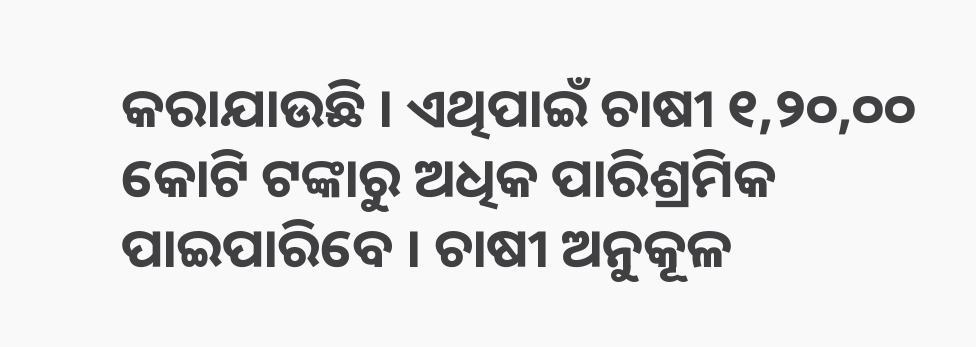କରାଯାଉଛି । ଏଥିପାଇଁ ଚାଷୀ ୧,୨୦,୦୦ କୋଟି ଟଙ୍କାରୁ ଅଧିକ ପାରିଶ୍ରମିକ ପାଇପାରିବେ । ଚାଷୀ ଅନୁକୂଳ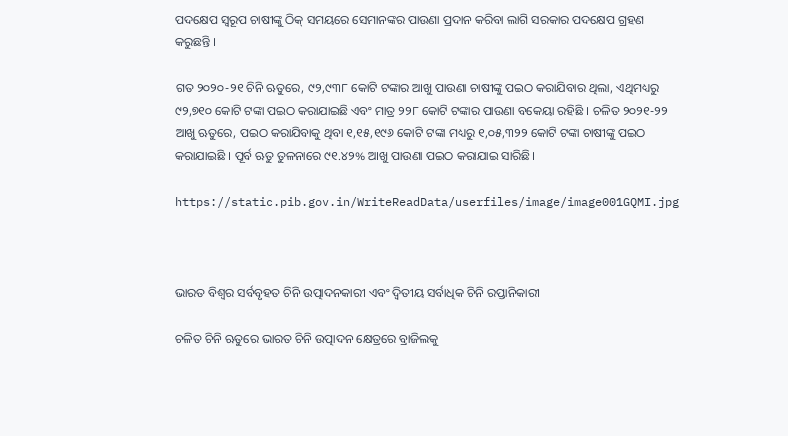ପଦକ୍ଷେପ ସ୍ବରୂପ ଚାଷୀଙ୍କୁ ଠିକ୍‌ ସମୟରେ ସେମାନଙ୍କର ପାଉଣା ପ୍ରଦାନ କରିବା ଲାଗି ସରକାର ପଦକ୍ଷେପ ଗ୍ରହଣ କରୁଛନ୍ତି ।

ଗତ ୨୦୨୦-୨୧ ଚିନି ଋତୁରେ, ୯୨,୯୩୮ କୋଟି ଟଙ୍କାର ଆଖୁ ପାଉଣା ଚାଷୀଙ୍କୁ ପଇଠ କରାଯିବାର ଥିଲା, ଏଥିମଧ୍ୟରୁ ୯୨,୭୧୦ କୋଟି ଟଙ୍କା ପଇଠ କରାଯାଇଛି ଏବଂ ମାତ୍ର ୨୨୮ କୋଟି ଟଙ୍କାର ପାଉଣା ବକେୟା ରହିଛି । ଚଳିତ ୨୦୨୧-୨୨ ଆଖୁ ଋତୁରେ, ପଇଠ କରାଯିବାକୁ ଥିବା ୧,୧୫,୧୯୬ କୋଟି ଟଙ୍କା ମଧ୍ୟରୁ ୧,୦୫,୩୨୨ କୋଟି ଟଙ୍କା ଚାଷୀଙ୍କୁ ପଇଠ କରାଯାଇଛି । ପୂର୍ବ ଋତୁ ତୁଳନାରେ ୯୧.୪୨% ଆଖୁ ପାଉଣା ପଇଠ କରାଯାଇ ସାରିଛି।

https://static.pib.gov.in/WriteReadData/userfiles/image/image001GQMI.jpg



ଭାରତ ବିଶ୍ବର ସର୍ବବୃହତ ଚିନି ଉତ୍ପାଦନକାରୀ ଏବଂ ଦ୍ବିତୀୟ ସର୍ବାଧିକ ଚିନି ରପ୍ତାନିକାରୀ

ଚଳିତ ଚିନି ଋତୁରେ ଭାରତ ଚିନି ଉତ୍ପାଦନ କ୍ଷେତ୍ରରେ ବ୍ରାଜିଲକୁ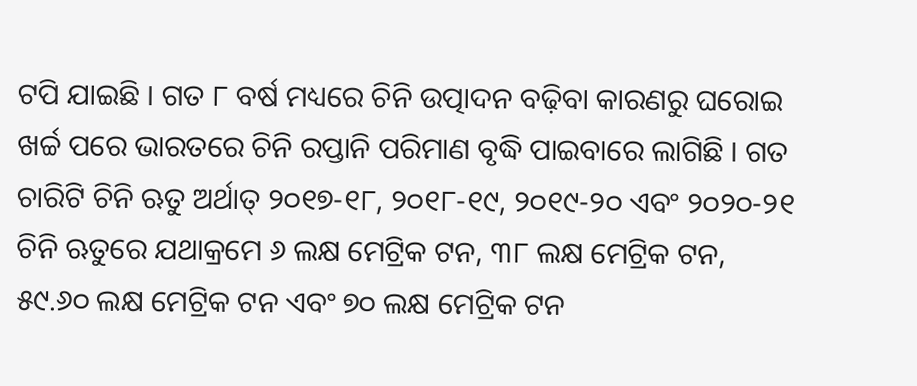ଟପି ଯାଇଛି । ଗତ ୮ ବର୍ଷ ମଧ୍ୟରେ ଚିନି ଉତ୍ପାଦନ ବଢ଼ିବା କାରଣରୁ ଘରୋଇ ଖର୍ଚ୍ଚ ପରେ ଭାରତରେ ଚିନି ରପ୍ତାନି ପରିମାଣ ବୃଦ୍ଧି ପାଇବାରେ ଲାଗିଛି । ଗତ ଚାରିଟି ଚିନି ଋତୁ ଅର୍ଥାତ୍‌ ୨୦୧୭-୧୮, ୨୦୧୮-୧୯, ୨୦୧୯-୨୦ ଏବଂ ୨୦୨୦-୨୧ ଚିନି ଋତୁରେ ଯଥାକ୍ରମେ ୬ ଲକ୍ଷ ମେଟ୍ରିକ ଟନ, ୩୮ ଲକ୍ଷ ମେଟ୍ରିକ ଟନ, ୫୯.୬୦ ଲକ୍ଷ ମେଟ୍ରିକ ଟନ ଏବଂ ୭୦ ଲକ୍ଷ ମେଟ୍ରିକ ଟନ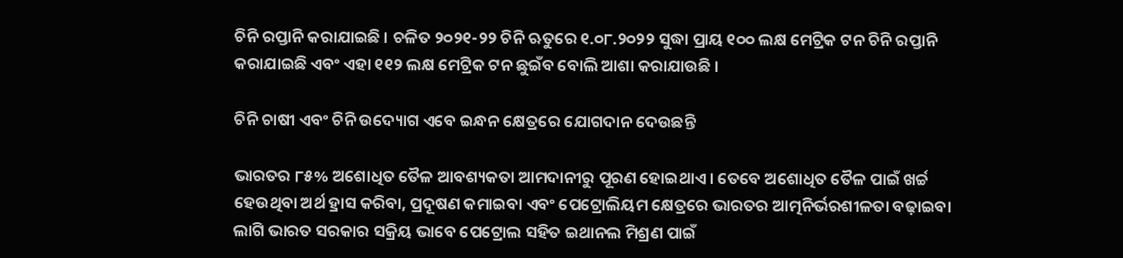ଚିନି ରପ୍ତାନି କରାଯାଇଛି । ଚଳିତ ୨୦୨୧-୨୨ ଚିନି ଋତୁରେ ୧.୦୮.୨୦୨୨ ସୁଦ୍ଧା ପ୍ରାୟ ୧୦୦ ଲକ୍ଷ ମେଟ୍ରିକ ଟନ ଚିନି ରପ୍ତାନି କରାଯାଇଛି ଏବଂ ଏହା ୧୧୨ ଲକ୍ଷ ମେଟ୍ରିକ ଟନ ଛୁଇଁବ ବୋଲି ଆଶା କରାଯାଉଛି ।

ଚିନି ଚାଷୀ ଏବଂ ଚିନି ଉଦ୍ୟୋଗ ଏବେ ଇନ୍ଧନ କ୍ଷେତ୍ରରେ ଯୋଗଦାନ ଦେଉଛନ୍ତି

ଭାରତର ୮୫% ଅଶୋଧିତ ତୈଳ ଆବଶ୍ୟକତା ଆମଦାନୀରୁ ପୂରଣ ହୋଇଥାଏ । ତେବେ ଅଶୋଧିତ ତୈଳ ପାଇଁ ଖର୍ଚ୍ଚ ହେଉଥିବା ଅର୍ଥ ହ୍ରାସ କରିବା, ପ୍ରଦୂଷଣ କମାଇବା ଏବଂ ପେଟ୍ରୋଲିୟମ କ୍ଷେତ୍ରରେ ଭାରତର ଆତ୍ମନିର୍ଭରଶୀଳତା ବଢ଼ାଇବା ଲାଗି ଭାରତ ସରକାର ସକ୍ରିୟ ଭାବେ ପେଟ୍ରୋଲ ସହିତ ଇଥାନଲ ମିଶ୍ରଣ ପାଇଁ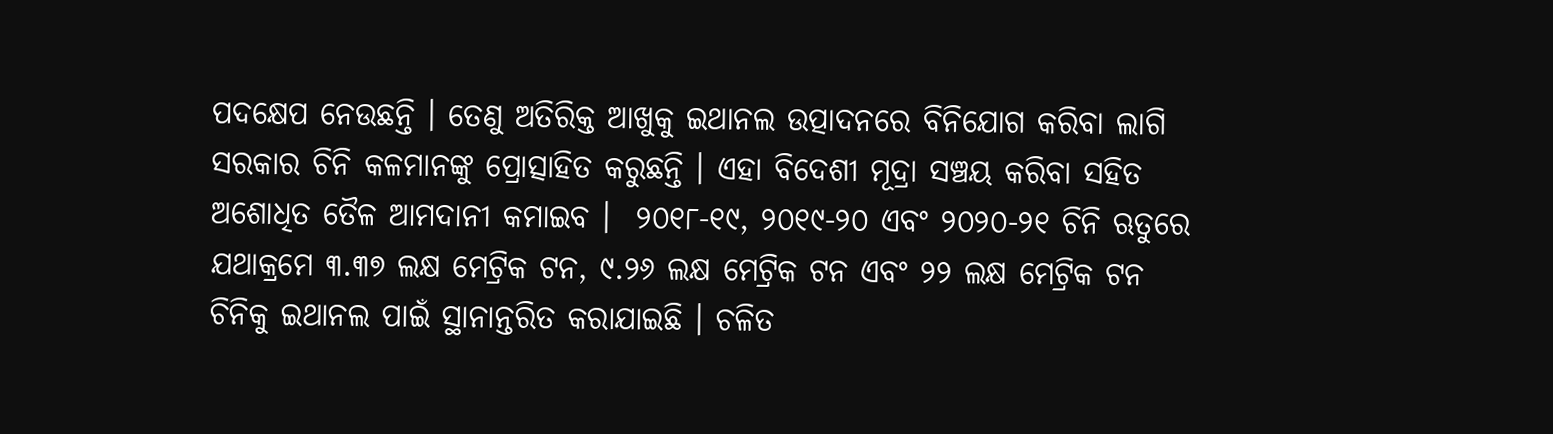ପଦକ୍ଷେପ ନେଉଛନ୍ତି । ତେଣୁ ଅତିରିକ୍ତ ଆଖୁକୁ ଇଥାନଲ ଉତ୍ପାଦନରେ ବିନିଯୋଗ କରିବା ଲାଗି ସରକାର ଚିନି କଳମାନଙ୍କୁ ପ୍ରୋତ୍ସାହିତ କରୁଛନ୍ତି । ଏହା ବିଦେଶୀ ମୂଦ୍ରା ସଞ୍ଚୟ କରିବା ସହିତ ଅଶୋଧିତ ତୈଳ ଆମଦାନୀ କମାଇବ ।  ୨୦୧୮-୧୯, ୨୦୧୯-୨୦ ଏବଂ ୨୦୨୦-୨୧ ଚିନି ଋତୁରେ ଯଥାକ୍ରମେ ୩.୩୭ ଲକ୍ଷ ମେଟ୍ରିକ ଟନ, ୯.୨୬ ଲକ୍ଷ ମେଟ୍ରିକ ଟନ ଏବଂ ୨୨ ଲକ୍ଷ ମେଟ୍ରିକ ଟନ ଚିନିକୁ ଇଥାନଲ ପାଇଁ ସ୍ଥାନାନ୍ତରିତ କରାଯାଇଛି । ଚଳିତ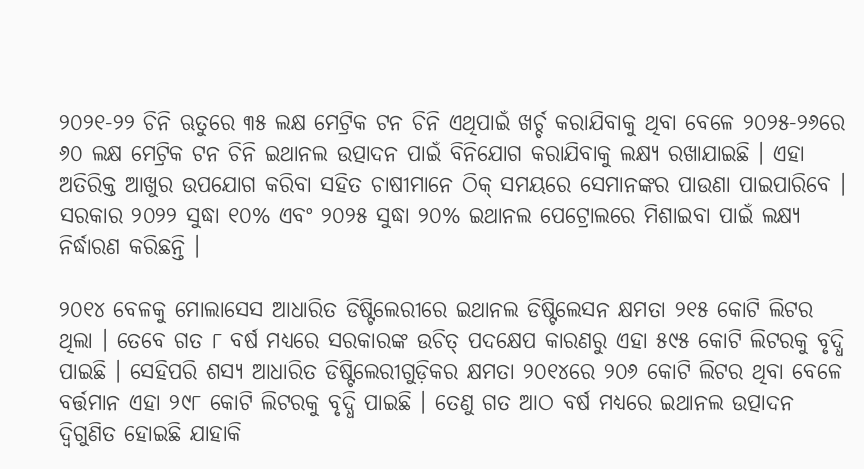୨୦୨୧-୨୨ ଚିନି ଋତୁରେ ୩୫ ଲକ୍ଷ ମେଟ୍ରିକ ଟନ ଚିନି ଏଥିପାଇଁ ଖର୍ଚ୍ଚ କରାଯିବାକୁ ଥିବା ବେଳେ ୨୦୨୫-୨୬ରେ ୬୦ ଲକ୍ଷ ମେଟ୍ରିକ ଟନ ଚିନି ଇଥାନଲ ଉତ୍ପାଦନ ପାଇଁ ବିନିଯୋଗ କରାଯିବାକୁ ଲକ୍ଷ୍ୟ ରଖାଯାଇଛି । ଏହା ଅତିରିକ୍ତ ଆଖୁର ଉପଯୋଗ କରିବା ସହିତ ଚାଷୀମାନେ ଠିକ୍‌ ସମୟରେ ସେମାନଙ୍କର ପାଉଣା ପାଇପାରିବେ । ସରକାର ୨୦୨୨ ସୁଦ୍ଧା ୧୦% ଏବଂ ୨୦୨୫ ସୁଦ୍ଧା ୨୦% ଇଥାନଲ ପେଟ୍ରୋଲରେ ମିଶାଇବା ପାଇଁ ଲକ୍ଷ୍ୟ ନିର୍ଦ୍ଧାରଣ କରିଛନ୍ତି ।

୨୦୧୪ ବେଳକୁ ମୋଲାସେସ ଆଧାରିତ ଡିଷ୍ଟିଲେରୀରେ ଇଥାନଲ ଡିଷ୍ଟିଲେସନ କ୍ଷମତା ୨୧୫ କୋଟି ଲିଟର ଥିଲା । ତେବେ ଗତ ୮ ବର୍ଷ ମଧ୍ୟରେ ସରକାରଙ୍କ ଉଚିତ୍‌ ପଦକ୍ଷେପ କାରଣରୁ ଏହା ୫୯୫ କୋଟି ଲିଟରକୁ ବୃଦ୍ଧି ପାଇଛି । ସେହିପରି ଶସ୍ୟ ଆଧାରିତ ଡିଷ୍ଟିଲେରୀଗୁଡ଼ିକର କ୍ଷମତା ୨୦୧୪ରେ ୨୦୬ କୋଟି ଲିଟର ଥିବା ବେଳେ ବର୍ତ୍ତମାନ ଏହା ୨୯୮ କୋଟି ଲିଟରକୁ ବୃଦ୍ଧି ପାଇଛି । ତେଣୁ ଗତ ଆଠ ବର୍ଷ ମଧ୍ୟରେ ଇଥାନଲ ଉତ୍ପାଦନ ଦ୍ବିଗୁଣିତ ହୋଇଛି ଯାହାକି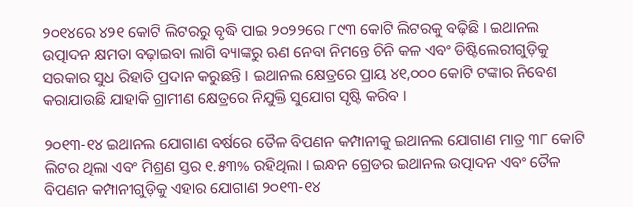୨୦୧୪ରେ ୪୨୧ କୋଟି ଲିଟରରୁ ବୃଦ୍ଧି ପାଇ ୨୦୨୨ରେ ୮୯୩ କୋଟି ଲିଟରକୁ ବଢ଼ିଛି । ଇଥାନଲ ଉତ୍ପାଦନ କ୍ଷମତା ବଢ଼ାଇବା ଲାଗି ବ୍ୟାଙ୍କରୁ ଋଣ ନେବା ନିମନ୍ତେ ଚିନି କଳ ଏବଂ ଡିଷ୍ଟିଲେରୀଗୁଡ଼ିକୁ ସରକାର ସୁଧ ରିହାତି ପ୍ରଦାନ କରୁଛନ୍ତି । ଇଥାନଲ କ୍ଷେତ୍ରରେ ପ୍ରାୟ ୪୧,୦୦୦ କୋଟି ଟଙ୍କାର ନିବେଶ କରାଯାଉଛି ଯାହାକି ଗ୍ରାମୀଣ କ୍ଷେତ୍ରରେ ନିଯୁକ୍ତି ସୁଯୋଗ ସୃଷ୍ଟି କରିବ ।

୨୦୧୩-୧୪ ଇଥାନଲ ଯୋଗାଣ ବର୍ଷରେ ତୈଳ ବିପଣନ କମ୍ପାନୀକୁ ଇଥାନଲ ଯୋଗାଣ ମାତ୍ର ୩୮ କୋଟି ଲିଟର ଥିଲା ଏବଂ ମିଶ୍ରଣ ସ୍ତର ୧.୫୩% ରହିଥିଲା । ଇନ୍ଧନ ଗ୍ରେଡର ଇଥାନଲ ଉତ୍ପାଦନ ଏବଂ ତୈଳ ବିପଣନ କମ୍ପାନୀଗୁଡ଼ିକୁ ଏହାର ଯୋଗାଣ ୨୦୧୩-୧୪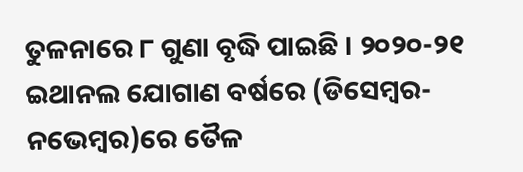ତୁଳନାରେ ୮ ଗୁଣା ବୃଦ୍ଧି ପାଇଛି । ୨୦୨୦-୨୧ ଇଥାନଲ ଯୋଗାଣ ବର୍ଷରେ (ଡିସେମ୍ବର-ନଭେମ୍ବର)ରେ ତୈଳ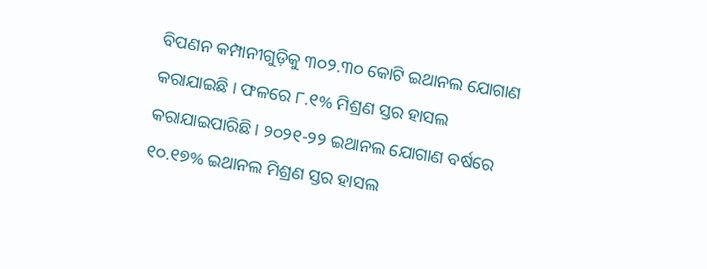ବିପଣନ କମ୍ପାନୀଗୁଡ଼ିକୁ ୩୦୨.୩୦ କୋଟି ଇଥାନଲ ଯୋଗାଣ କରାଯାଇଛି । ଫଳରେ ୮.୧% ମିଶ୍ରଣ ସ୍ତର ହାସଲ କରାଯାଇପାରିଛି । ୨୦୨୧-୨୨ ଇଥାନଲ ଯୋଗାଣ ବର୍ଷରେ ୧୦.୧୭% ଇଥାନଲ ମିଶ୍ରଣ ସ୍ତର ହାସଲ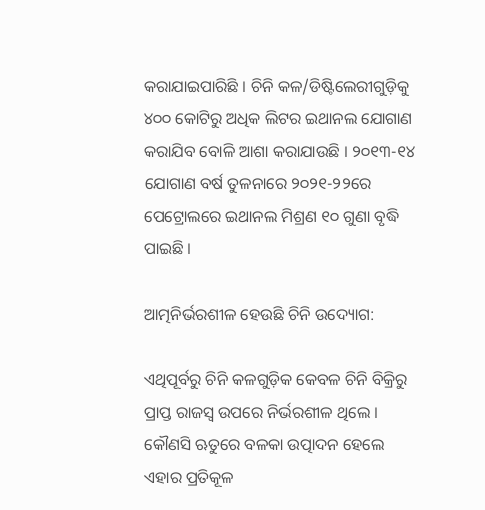କରାଯାଇପାରିଛି । ଚିନି କଳ/ଡିଷ୍ଟିଲେରୀଗୁଡ଼ିକୁ ୪୦୦ କୋଟିରୁ ଅଧିକ ଲିଟର ଇଥାନଲ ଯୋଗାଣ କରାଯିବ ବୋଳି ଆଶା କରାଯାଉଛି । ୨୦୧୩-୧୪ ଯୋଗାଣ ବର୍ଷ ତୁଳନାରେ ୨୦୨୧-୨୨ରେ ପେଟ୍ରୋଲରେ ଇଥାନଲ ମିଶ୍ରଣ ୧୦ ଗୁଣା ବୃଦ୍ଧି ପାଇଛି ।

ଆତ୍ମନିର୍ଭରଶୀଳ ହେଉଛି ଚିନି ଉଦ୍ୟୋଗ:

ଏଥିପୂର୍ବରୁ ଚିନି କଳଗୁଡ଼ିକ କେବଳ ଚିନି ବିକ୍ରିରୁ ପ୍ରାପ୍ତ ରାଜସ୍ବ ଉପରେ ନିର୍ଭରଶୀଳ ଥିଲେ । କୌଣସି ଋତୁରେ ବଳକା ଉତ୍ପାଦନ ହେଲେ ଏହାର ପ୍ରତିକୂଳ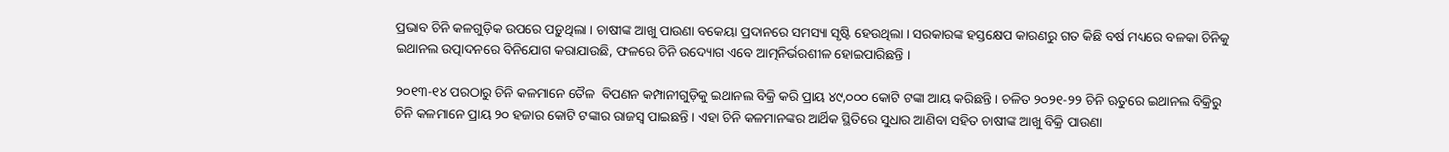ପ୍ରଭାବ ଚିନି କଳଗୁଡ଼ିକ ଉପରେ ପଡ଼ୁଥିଲା । ଚାଷୀଙ୍କ ଆଖୁ ପାଉଣା ବକେୟା ପ୍ରଦାନରେ ସମସ୍ୟା ସୃଷ୍ଟି ହେଉଥିଲା । ସରକାରଙ୍କ ହସ୍ତକ୍ଷେପ କାରଣରୁ ଗତ କିଛି ବର୍ଷ ମଧ୍ୟରେ ବଳକା ଚିନିକୁ ଇଥାନଲ ଉତ୍ପାଦନରେ ବିନିଯୋଗ କରାଯାଉଛି, ଫଳରେ ଚିନି ଉଦ୍ୟୋଗ ଏବେ ଆତ୍ମନିର୍ଭରଶୀଳ ହୋଇପାରିଛନ୍ତି ।

୨୦୧୩-୧୪ ପରଠାରୁ ଚିନି କଳମାନେ ତୈଳ  ବିପଣନ କମ୍ପାନୀଗୁଡ଼ିକୁ ଇଥାନଲ ବିକ୍ରି କରି ପ୍ରାୟ ୪୯,୦୦୦ କୋଟି ଟଙ୍କା ଆୟ କରିଛନ୍ତି । ଚଳିତ ୨୦୨୧-୨୨ ଚିନି ଋତୁରେ ଇଥାନଲ ବିକ୍ରିରୁ ଚିନି କଳମାନେ ପ୍ରାୟ ୨୦ ହଜାର କୋଟି ଟଙ୍କାର ରାଜସ୍ବ ପାଇଛନ୍ତି । ଏହା ଚିନି କଳମାନଙ୍କର ଆର୍ଥିକ ସ୍ଥିତିରେ ସୁଧାର ଆଣିବା ସହିତ ଚାଷୀଙ୍କ ଆଖୁ ବିକ୍ରି ପାଉଣା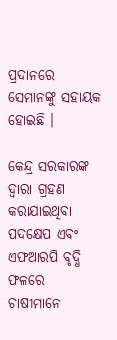ପ୍ରଦାନରେ ସେମାନଙ୍କୁ ସହାୟକ ହୋଇଛି ।

କେନ୍ଦ୍ର ସରକାରଙ୍କ ଦ୍ବାରା ଗ୍ରହଣ କରାଯାଇଥିବା ପଦକ୍ଷେପ ଏବଂ ଏଫଆରପି ବୃଦ୍ଧି ଫଳରେ ଚାଷୀମାନେ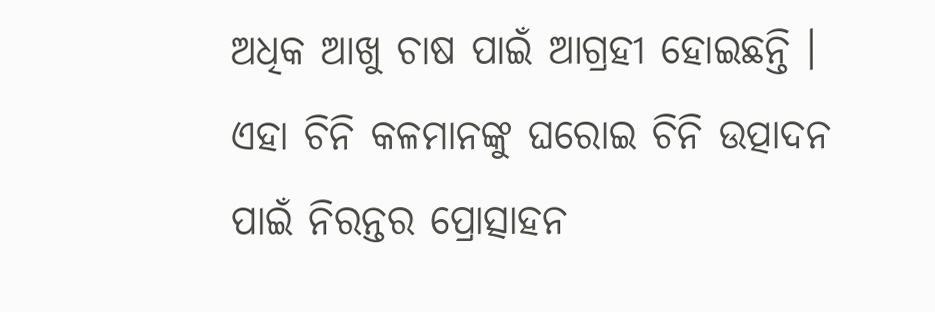ଅଧିକ ଆଖୁ ଚାଷ ପାଇଁ ଆଗ୍ରହୀ ହୋଇଛନ୍ତି । ଏହା ଚିନି କଳମାନଙ୍କୁ ଘରୋଇ ଚିନି ଉତ୍ପାଦନ ପାଇଁ ନିରନ୍ତର ପ୍ରୋତ୍ସାହନ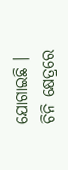ଯୋଗାଇଛି । ଚିନି କ୍ଷେତ୍ରରେ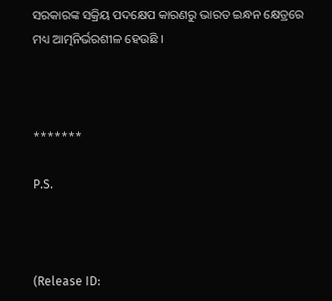ସରକାରଙ୍କ ସକ୍ରିୟ ପଦକ୍ଷେପ କାରଣରୁ ଭାରତ ଇନ୍ଧନ କ୍ଷେତ୍ରରେ ମଧ୍ୟ ଆତ୍ମନିର୍ଭରଶୀଳ ହେଉଛି ।



*******

P.S.



(Release ID: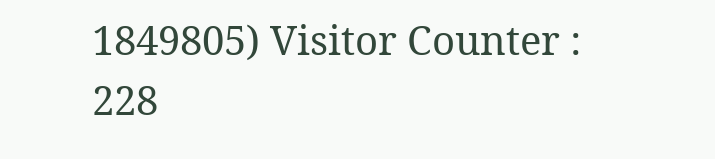1849805) Visitor Counter : 228